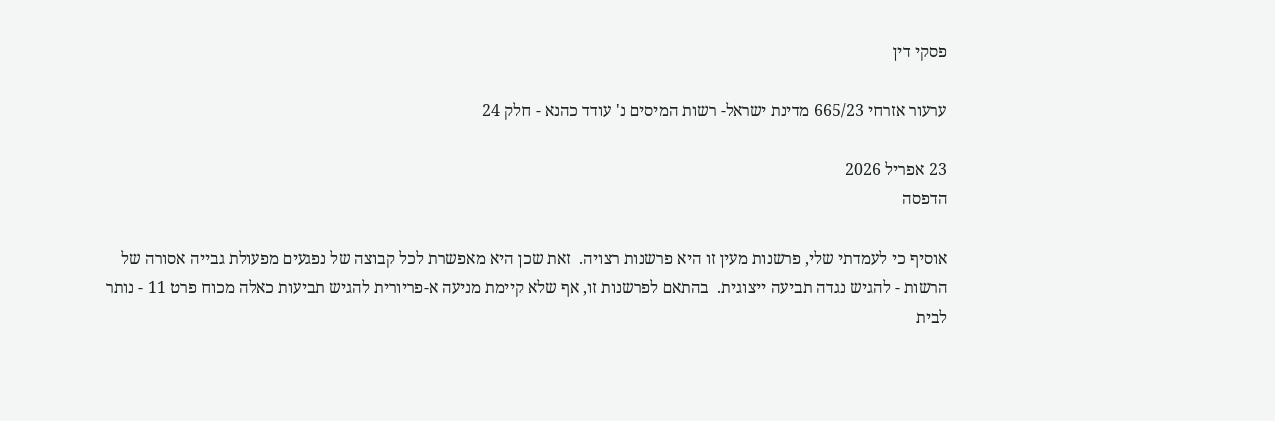פסקי דין

ערעור אזרחי 665/23 מדינת ישראל- רשות המיסים נ' עודד כהנא - חלק 24

23 אפריל 2026
הדפסה

אוסיף כי לעמדתי שלי, פרשנות מעין זו היא פרשנות רצויה.  זאת שכן היא מאפשרת לכל קבוצה של נפגעים מפעולת גבייה אסורה של הרשות - להגיש נגדה תביעה ייצוגית.  בהתאם לפרשנות זו, אף שלא קיימת מניעה א-פריורית להגיש תביעות כאלה מכוח פרט 11 - נותר לבית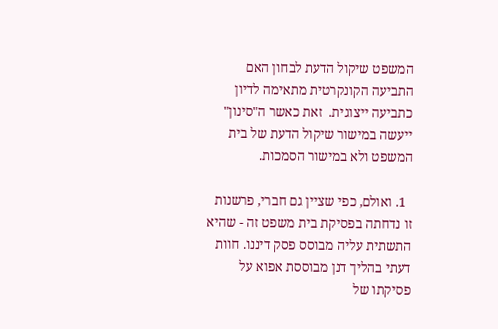המשפט שיקול הדעת לבחון האם התביעה הקונקרטית מתאימה לדיון כתביעה ייצוגית.  זאת כאשר ה"סינון" ייעשה במישור שיקול הדעת של בית המשפט ולא במישור הסמכות.

  1. ואולם, כפי שציין גם חברי, פרשנות זו נדחתה בפסיקת בית משפט זה - שהיא התשתית עליה מבוסס פסק דיננו. חוות דעתי בהליך דנן מבוססת אפוא על פסיקתו של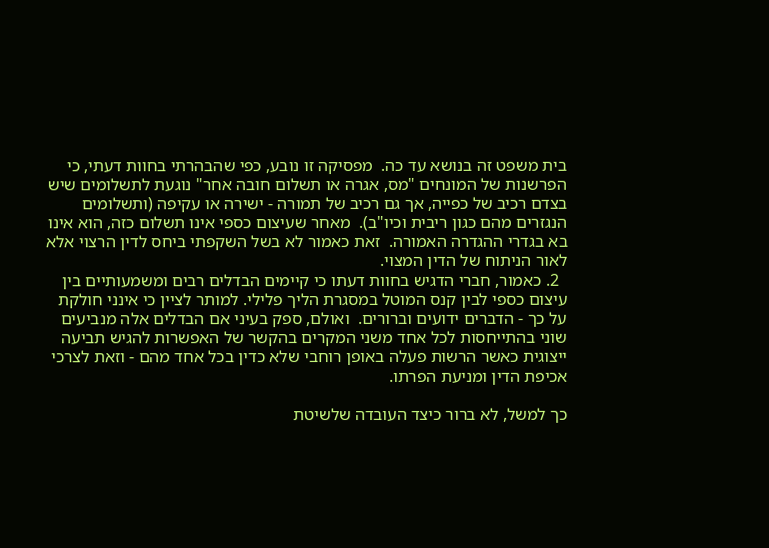בית משפט זה בנושא עד כה.  מפסיקה זו נובע, כפי שהבהרתי בחוות דעתי, כי הפרשנות של המונחים "מס, אגרה או תשלום חובה אחר" נוגעת לתשלומים שיש בצדם רכיב של כפייה, אך גם רכיב של תמורה - ישירה או עקיפה (ותשלומים הנגזרים מהם כגון ריבית וכיו"ב).  מאחר שעיצום כספי אינו תשלום כזה, הוא אינו בא בגדרי ההגדרה האמורה.  זאת כאמור לא בשל השקפתי ביחס לדין הרצוי אלא לאור הניתוח של הדין המצוי.
  2. כאמור, חברי הדגיש בחוות דעתו כי קיימים הבדלים רבים ומשמעותיים בין עיצום כספי לבין קנס המוטל במסגרת הליך פלילי. למותר לציין כי אינני חולקת על כך - הדברים ידועים וברורים.  ואולם, ספק בעיני אם הבדלים אלה מנביעים שוני בהתייחסות לכל אחד משני המקרים בהקשר של האפשרות להגיש תביעה ייצוגית כאשר הרשות פעלה באופן רוחבי שלא כדין בכל אחד מהם - וזאת לצרכי אכיפת הדין ומניעת הפרתו.

כך למשל, לא ברור כיצד העובדה שלשיטת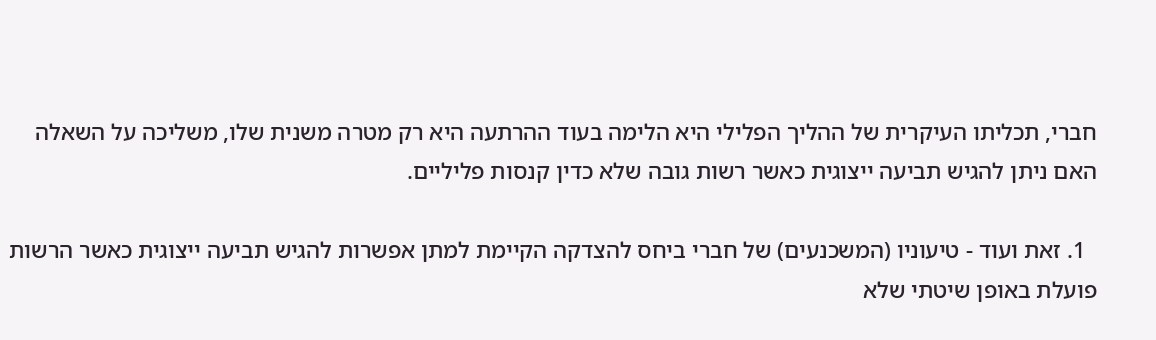חברי, תכליתו העיקרית של ההליך הפלילי היא הלימה בעוד ההרתעה היא רק מטרה משנית שלו, משליכה על השאלה האם ניתן להגיש תביעה ייצוגית כאשר רשות גובה שלא כדין קנסות פליליים.

  1. זאת ועוד - טיעוניו (המשכנעים) של חברי ביחס להצדקה הקיימת למתן אפשרות להגיש תביעה ייצוגית כאשר הרשות פועלת באופן שיטתי שלא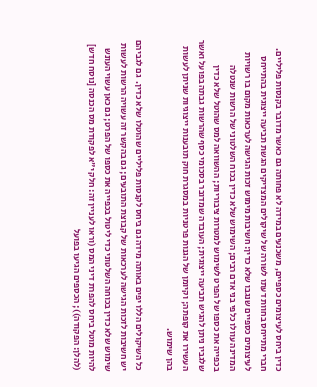כדין ביחס לעיצומים כספיים, משכנעים במידה לא פחותה גם כאשר מדובר בקנסות פליליים. חברי מתייחס בחוות דעתו לשורה של שיקולים המצדיקים הגשת תביעה ייצוגית בהתייחס לעיצומים כספיים שנגבו שלא כדין: חשיבות מימוש זכות הגישה לערכאות מקום בו רשויות המדינה עוולו כלפי בני אדם רבים; השימוש שלא כדין בכוח השלטוני של הרשות שנטלה בכפייה את כספו של הפרט לשימוש למטרות ציבוריות; ההשוואה למס שהוטל שלא כדין שלגביו ניתן להגיש תביעה ייצוגית; העובדה שמדובר בסכומי כסף שהרשות גבתה בפועל ואשר העשירו את קופתה; וקיומן של הגנות פרטניות במסגרת חוק תובענות ייצוגיות שניתן לעשות בהן שימוש.

כל השיקולים הללו יפים באותה מידה גם ביחס לקנסות פליליים שהוטלו שלא כדין.  גם לגביהם יש חשיבות לזכות הגישה לערכאות של קבוצת התובעים; גם בהקשר זה עשויה הרשות לעשות שימוש שלא כדין בכוחה השלטוני כדי ליטול בכפייה את כספו של הפרט; גם כאן עשוי העונש להיות מוטל ביחס להפרת דיני המס (וראו לעניין זה: חלק י"א לפקודת מס הכנסה [נוסח חדש] (להלן: הפקודה)); הכספים הגיעו בפועל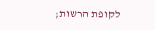לקופת הרשות;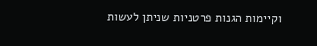וקיימות הגנות פרטניות שניתן לעשות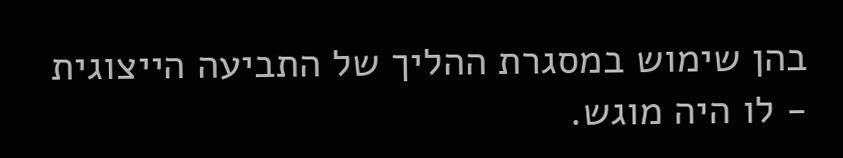בהן שימוש במסגרת ההליך של התביעה הייצוגית - לו היה מוגש.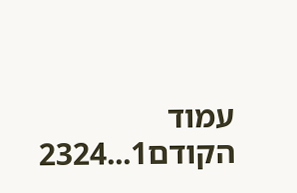עמוד הקודם1...2324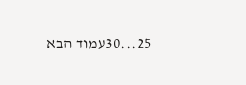25...30עמוד הבא